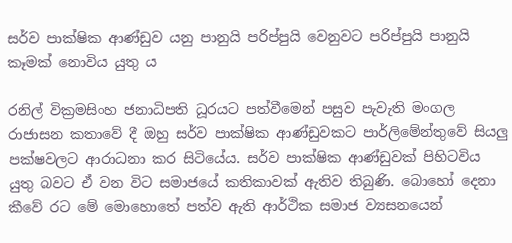සර්ව පාක්ෂික ආණ්ඩුව යනු පානුයි පරිප්පුයි වෙනුවට පරිප්පුයි පානුයි කෑමක් නොවිය යුතු ය

රනිල් වික්‍රමසිංහ ජනාධිපති ධූරයට පත්වීමෙන් පසුව පැවැති මංගල රාජාසන කතාවේ දී ඔහු සර්ව පාක්ෂික ආණ්ඩුවකට පාර්ලිමේන්තුවේ සියලු පක්ෂවලට ආරාධනා කර සිටියේය. සර්ව පාක්ෂික ආණ්ඩුවක් පිහිටවිය යුතු බවට ඒ වන විට සමාජයේ කතිකාවක් ඇතිව තිබුණි. බොහෝ දෙනා කීවේ රට මේ මොහොතේ පත්ව ඇති ආර්ථික සමාජ ව්‍යසනයෙන්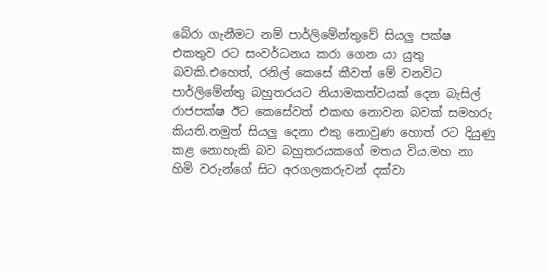බේරා ගැනීමට නම් පාර්ලිමේන්තුවේ සියලු පක්ෂ එකතුව රට සංවර්ධනය කරා ගෙන යා යුතු බවකි.එහෙත්, රනිල් කෙසේ කීවත් මේ වනවිට පාර්ලිමේන්තු බහුතරයට නියාමකත්වයක් දෙන බැසිල් රාජපක්ෂ ඊට කෙසේවත් එකඟ නොවන බවක් සමහරු කියති.නමුත් සියලු දෙනා එකු නොවුණ හොත් රට දියුණු කළ නොහැකි බව බහුතරයකගේ මතය විය.මහ නා හිමි වරුන්ගේ සිට අරගලකරුවන් දක්වා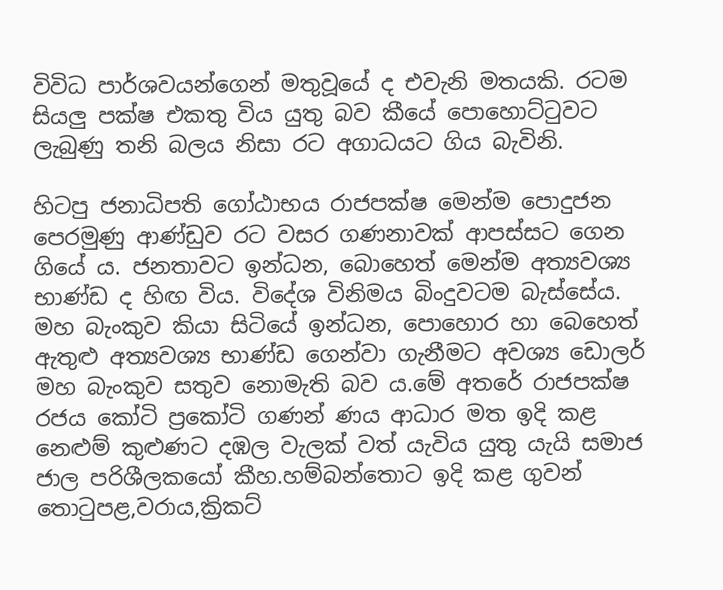විවිධ පාර්ශවයන්ගෙන් මතුවූයේ ද එවැනි මතයකි. රටම සියලු පක්ෂ එකතු විය යුතු බව කීයේ පොහොට්ටුවට ලැබුණු තනි බලය නිසා රට අගාධයට ගිය බැවිනි.

හිටපු ජනාධිපති ගෝඨාභය රාජපක්ෂ මෙන්ම පොදුජන පෙරමුණු ආණ්ඩුව රට වසර ගණනාවක් ආපස්සට ගෙන ගියේ ය. ජනතාවට ඉන්ධන, බොහෙත් මෙන්ම අත්‍යවශ්‍ය භාණ්ඩ ද හිඟ විය. විදේශ විනිමය බිංදුවටම බැස්සේය. මහ බැංකුව කියා සිටියේ ඉන්ධන, පොහොර හා බෙහෙත් ඇතුළු අත්‍යවශ්‍ය භාණ්ඩ ගෙන්වා ගැනීමට අවශ්‍ය ඩොලර් මහ බැංකුව සතුව නොමැති බව ය.මේ අතරේ රාජපක්ෂ රජය කෝටි ප්‍රකෝටි ගණන් ණය ආධාර මත ඉදි කළ නෙළුම් කුළුණට දඹල වැලක් වත් යැවිය යුතු යැයි සමාජ ජාල පරිශීලකයෝ කීහ.හම්බන්තොට ඉදි කළ ගුවන් තොටුපළ,වරාය,ක්‍රිකට්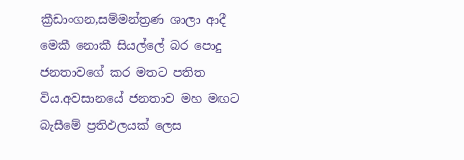ක්‍රීඩාංගන,සම්මන්ත්‍රණ ශාලා ආදී මෙකී නොකී සියල්ලේ බර පොදු ජනතාවගේ කර මතට පතිත විය.අවසානයේ ජනතාව මහ මඟට බැසීමේ ප්‍රතිඵලයක් ලෙස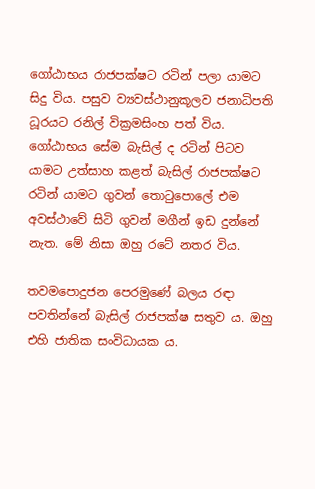ගෝඨාභය රාජපක්ෂට රටින් පලා යාමට සිදු විය. පසුව ව්‍යවස්ථානුකූලව ජනාධිපති ධූරයට රනිල් වික්‍රමසිංහ පත් විය. ගෝඨාභය සේම බැසිල් ද රටින් පිටව යාමට උත්සාහ කළත් බැසිල් රාජපක්ෂට රටින් යාමට ගුවන් තොටුපොලේ එම අවස්ථාවේ සිටි ගුවන් මගීන් ඉඩ දුන්නේ නැත. මේ නිසා ඔහු රටේ නතර විය.

තවමපොදුජන පෙරමුණේ බලය රඳා පවතින්නේ බැසිල් රාජපක්ෂ සතුව ය. ඔහු එහි ජාතික සංවිධායක ය.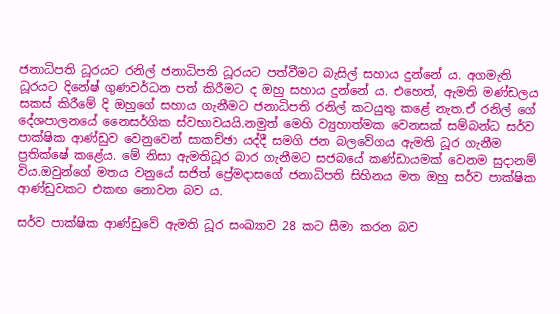ජනාධිපති ධූරයට රනිල් ජනාධිපති ධූරයට පත්වීමට බැසිල් සහාය දුන්නේ ය. අගමැති ධූරයට දිනේෂ් ගුණවර්ධන පත් කිරීමට ද ඔහු සහාය දුන්නේ ය. එහෙත්, ඇමති මණ්ඩලය සකස් කිරීමේ දි ඔහුගේ සහාය ගැනීමට ජනාධිපති රනිල් කටයුතු කළේ නැත.ඒ රනිල් ගේ දේශපාලනයේ නෛසර්ගික ස්වභාවයයි.නමුත් මෙහි ව්‍යුහාත්මක වෙනසක් සම්බන්ධ සර්ව පාක්ෂික ආණ්ඩුව වෙනුවෙන් සාකච්ඡා යද්දී සමගි ජන බලවේගය ඇමති ධූර ගැනීම ප්‍රතික්ෂේ කළේය. මේ නිසා ඇමතිධූර බාර ගැනීමට සජබයේ කණ්ඩායමක් වෙනම සුදානම් විය.ඔවුන්ගේ මතය වනුයේ සජිත් ප්‍රේමදාසගේ ජනාධිපති සිහිනය මත ඔහු සර්ව පාක්ෂික ආණ්ඩුවකට එකඟ නොවන බව ය.

සර්ව පාක්ෂික ආණ්ඩුවේ ඇමති ධූර සංඛ්‍යාව 28 කට සීමා කරන බව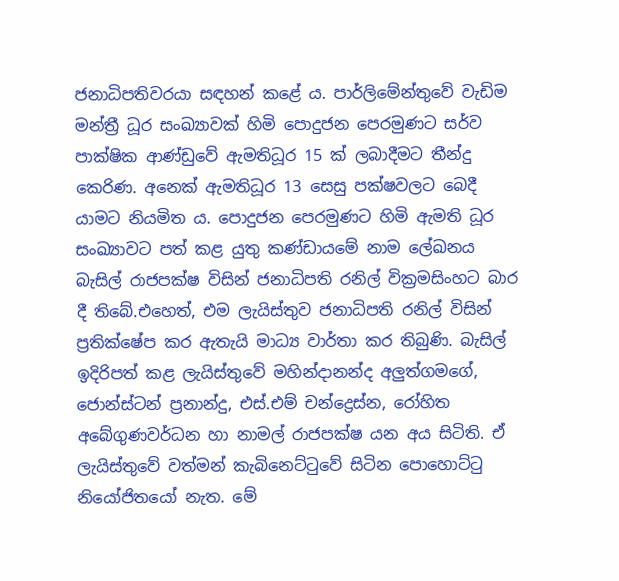ජනාධිපතිවරයා සඳහන් කළේ ය. පාර්ලිමේන්තුවේ වැඩිම මන්ත්‍රී ධූර සංඛ්‍යාවක් හිමි පොදුජන පෙරමුණට සර්ව පාක්ෂික ආණ්ඩුවේ ඇමතිධූර 15 ක් ලබාදීමට තීන්දු කෙරිණ. අනෙක් ඇමතිධූර 13 සෙසු පක්ෂවලට බෙදී යාමට නියමිත ය. පොදුජන පෙරමුණට හිමි ඇමති ධූර සංඛ්‍යාවට පත් කළ යුතු කණ්ඩායමේ නාම ලේඛනය බැසිල් රාජපක්ෂ විසින් ජනාධිපති රනිල් වික්‍රමසිංහට බාර දී තිබේ.එහෙත්, එම ලැයිස්තුව ජනාධිපති රනිල් විසින් ප්‍රතික්ෂේප කර ඇතැයි මාධ්‍ය වාර්තා කර තිබුණි. බැසිල් ඉදිරිපත් කළ ලැයිස්තුවේ මහින්දානන්ද අලුත්ගමගේ, ජොන්ස්ටන් ප්‍රනාන්දු, එස්.එම් චන්ද්‍රෙස්න, රෝහිත අබේගුණවර්ධන හා නාමල් රාජපක්ෂ යන අය සිටිති. ඒ ලැයිස්තුවේ වත්මන් කැබිනෙට්ටුවේ සිටින පොහොට්ටු නියෝජිතයෝ නැත. මේ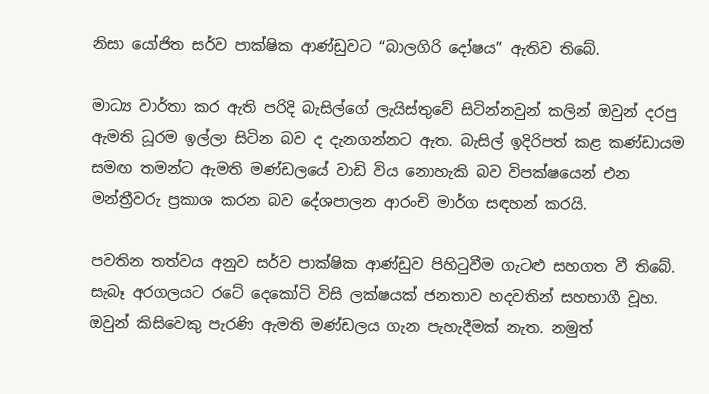නිසා යෝජිත සර්ව පාක්ෂික ආණ්ඩුවට “බාලගිරි දෝෂය” ඇතිව තිබේ.

මාධ්‍ය වාර්තා කර ඇති පරිදි බැසිල්ගේ ලැයිස්තුවේ සිටින්නවුන් කලින් ඔවුන් දරපු ඇමති ධූරම ඉල්ලා සිටින බව ද දැනගන්නට ඇත. බැසිල් ඉදිරිපත් කළ කණ්ඩායම සමඟ තමන්ට ඇමති මණ්ඩලයේ වාඩි විය නොහැකි බව විපක්ෂයෙන් එන මන්ත්‍රීවරු ප්‍රකාශ කරන බව දේශපාලන ආරංචි මාර්ග සඳහන් කරයි.

පවතින තත්වය අනුව සර්ව පාක්ෂික ආණ්ඩුව පිහිටුවීම ගැටළු සහගත වී තිබේ. සැබෑ අරගලයට රටේ දෙකෝටි විසි ලක්ෂයක් ජනතාව හදවතින් සහභාගී වූහ. ඔවුන් කිසිවෙකු පැරණි ඇමති මණ්ඩලය ගැන පැහැදීමක් නැත. නමුත්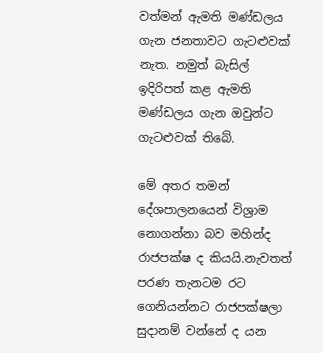වත්මන් ඇමති මණ්ඩලය ගැන ජනතාවට ගැටළුවක් නැත. නමුත් බැසිල් ඉදිරිපත් කළ ඇමති මණ්ඩලය ගැන ඔවුන්ට ගැටළුවක් තිබේ.

මේ අතර තමන් දේශපාලනයෙන් විශ්‍රාම නොගන්නා බව මහින්ද රාජපක්ෂ ද කියයි.නැවතත් පරණ තැනටම රට ගෙනියන්නට රාජපක්ෂලා සුදානම් වන්නේ ද යන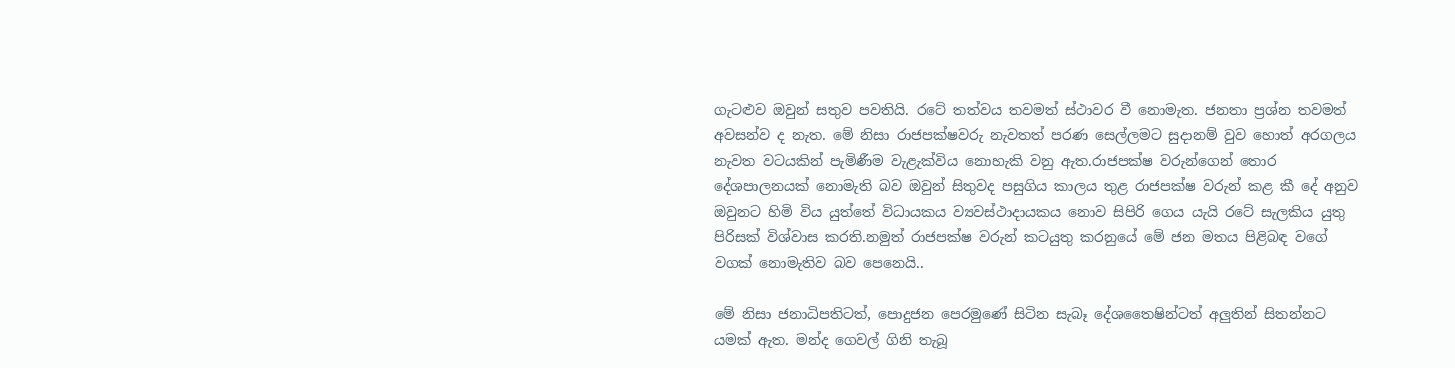ගැටළුව ඔවුන් සතුව පවතියි. රටේ තත්වය තවමත් ස්ථාවර වී නොමැත. ජනතා ප්‍රශ්න තවමත් අවසන්ව ද නැත. මේ නිසා රාජපක්ෂවරු නැවතත් පරණ සෙල්ලමට සුදානම් වුව හොත් අරගලය නැවත වටයකින් පැමිණීම වැළැක්විය නොහැකි වනු ඇත.රාජපක්ෂ වරුන්ගෙන් තොර දේශපාලනයක් නොමැති බව ඔවුන් සිතුවද පසුගිය කාලය තුළ රාජපක්ෂ වරුන් කළ කී දේ අනුව ඔවුනට හිමි විය යුත්තේ විධායකය ව්‍යවස්ථාදායකය නොව සිපිරි ගෙය යැයි රටේ සැලකිය යුතු පිරිසක් විශ්වාස කරති.නමුත් රාජපක්ෂ වරුන් කටයුතු කරනුයේ මේ ජන මතය පිළිබඳ වගේ වගක් නොමැතිව බව පෙනෙයි..

මේ නිසා ජනාධිපතිටත්, පොදුජන පෙරමුණේ සිටින සැබෑ දේශතෛෂින්ටත් අලුතින් සිතන්නට යමක් ඇත. මන්ද ගෙවල් ගිනි තැබූ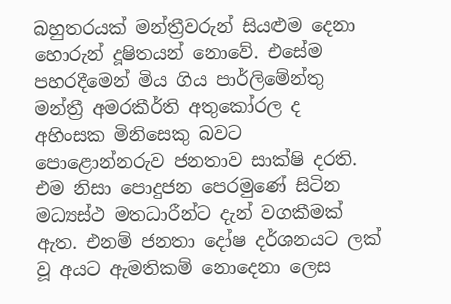බහුතරයක් මන්ත්‍රීවරුන් සියළුම දෙනා හොරුන් දූෂිතයන් නොවේ. එසේම පහරදීමෙන් මිය ගිය පාර්ලිමේන්තු මන්ත්‍රී අමරකීර්ති අතුකෝරල ද අහිංසක මිනිසෙකු බවට පොළොන්නරුව ජනතාව සාක්ෂි දරති. එම නිසා පොදුජන පෙරමුණේ සිටින මධ්‍යස්ථ මතධාරීන්ට දැන් වගකීමක් ඇත. එනම් ජනතා දෝෂ දර්ශනයට ලක් වූ අයට ඇමතිකම් නොදෙනා ලෙස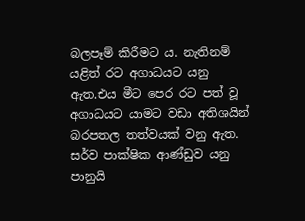බලපෑම් කිරීමට ය. නැතිනම් යළිත් රට අගාධයට යනු ඇත.එය මීට පෙර රට පත් වූ අගාධයට යාමට වඩා අතිශයින් බරපතල තත්වයක් වනු ඇත. සර්ව පාක්ෂික ආණ්ඩුව යනු පානුයි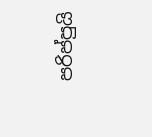පරිප්පුයි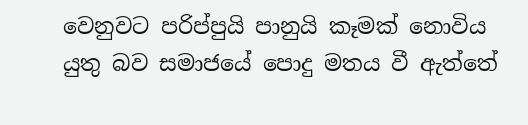වෙනුවට පරිප්පුයි පානුයි කෑමක් නොවිය යුතු බව සමාජයේ පොදු මතය වී ඇත්තේ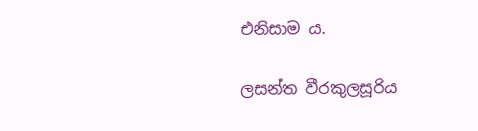එනිසාම ය.

ලසන්ත වීරකුලසූරිය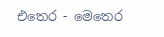එතෙර - මෙතෙර